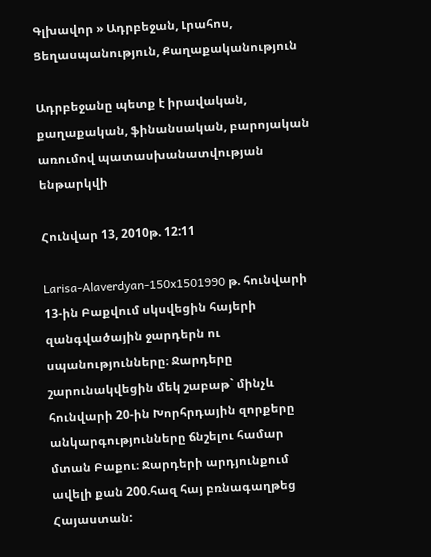Գլխավոր » Ադրբեջան, Լրահոս, Ցեղասպանություն, Քաղաքականություն

Ադրբեջանը պետք է իրավական, քաղաքական, ֆինանսական, բարոյական առումով պատասխանատվության ենթարկվի

Հունվար 13, 2010թ. 12:11

Larisa-Alaverdyan-150x1501990 թ. հունվարի 13-ին Բաքվում սկսվեցին հայերի զանգվածային ջարդերն ու սպանությունները։ Ջարդերը շարունակվեցին մեկ շաբաթ` մինչև հունվարի 20-ին Խորհրդային զորքերը անկարգությունները ճնշելու համար մտան Բաքու։ Ջարդերի արդյունքում ավելի քան 200.հազ հայ բռնագաղթեց Հայաստան: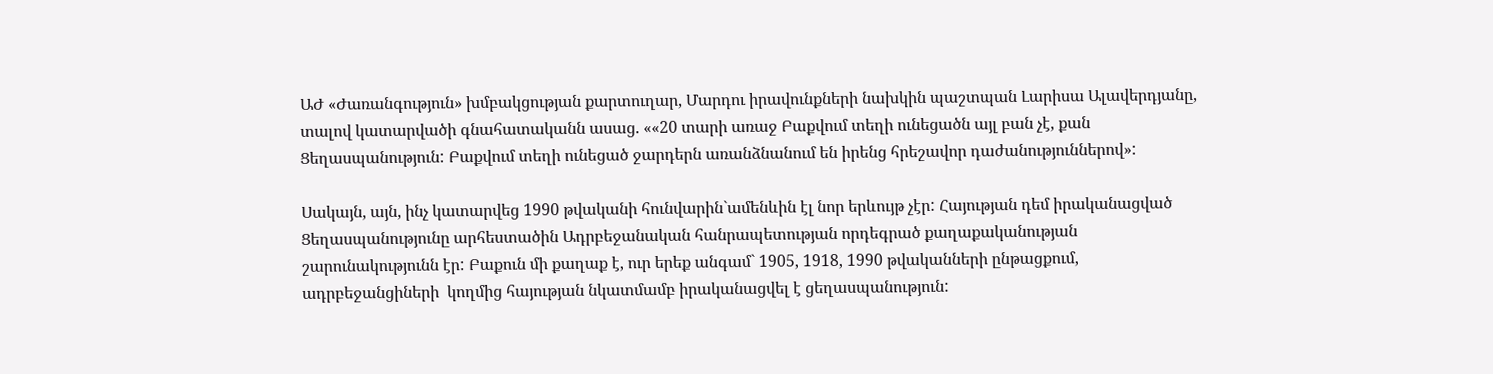ԱԺ «Ժառանգություն» խմբակցության քարտուղար, Մարդու իրավունքների նախկին պաշտպան Լարիսա Ալավերդյանը, տալով կատարվածի գնահատականն ասաց. ««20 տարի առաջ Բաքվում տեղի ունեցածն այլ բան չէ, քան  Ցեղասպանություն: Բաքվում տեղի ունեցած ջարդերն առանձնանում են իրենց հրեշավոր դաժանություններով»:

Սակայն, այն, ինչ կատարվեց 1990 թվականի հունվարին`ամենևին էլ նոր երևույթ չէր: Հայության դեմ իրականացված Ցեղասպանությունը արհեստածին Ադրբեջանական հանրապետության որդեգրած քաղաքականության շարունակությունն էր: Բաքուն մի քաղաք է, ուր երեք անգամ` 1905, 1918, 1990 թվականների ընթացքում, ադրբեջանցիների  կողմից հայության նկատմամբ իրականացվել է ցեղասպանություն: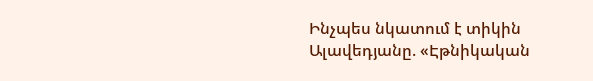Ինչպես նկատում է տիկին Ալավեդյանը. «Էթնիկական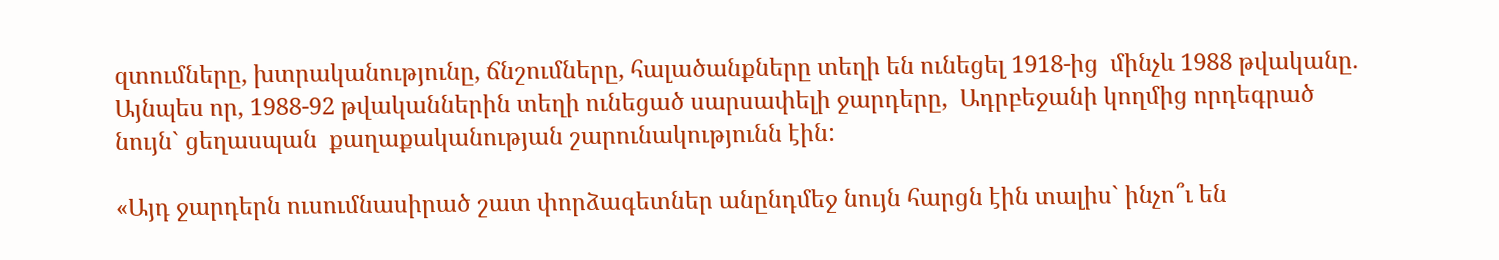զտումները, խտրականությունը, ճնշումները, հալածանքները տեղի են ունեցել 1918-ից  մինչև 1988 թվականը. Այնպես որ, 1988-92 թվականներին տեղի ունեցած սարսափելի ջարդերը,  Ադրբեջանի կողմից որդեգրած նույն` ցեղասպան  քաղաքականության շարունակությունն էին:

«Այդ ջարդերն ուսումնասիրած շատ փորձագետներ անընդմեջ նույն հարցն էին տալիս` ինչո՞ւ են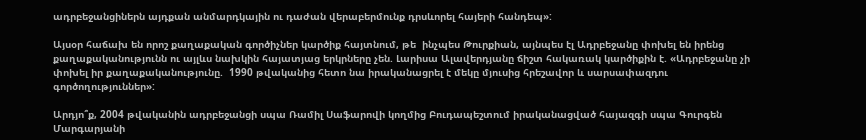ադրբեջանցիներն այդքան անմարդկային ու դաժան վերաբերմունք դրսևորել հայերի հանդեպ»:

Այսօր հաճախ են որոշ քաղաքական գործիչներ կարծիք հայտնում, թե  ինչպես Թուրքիան, այնպես էլ Ադրբեջանը փոխել են իրենց քաղաքականությունն ու այլևս նախկին հայատյաց երկրները չեն. Լարիսա Ալավերդյանը ճիշտ հակառակ կարծիքին է. «Ադրբեջանը չի փոխել իր քաղաքականությունը.  1990 թվականից հետո նա իրականացրել է մեկը մյուսից հրեշավոր և սարսափազդու գործողություններ»:

Արդյո՞ք, 2004 թվականին ադրբեջանցի սպա Ռամիլ Սաֆարովի կողմից Բուդապեշտում իրականացված հայազգի սպա Գուրգեն Մարգարյանի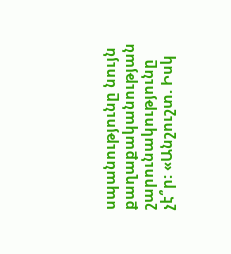սպանությունը նույն քաղաքականության շարունակությունը չէ՞ր: «Անշուշտ. Իսկ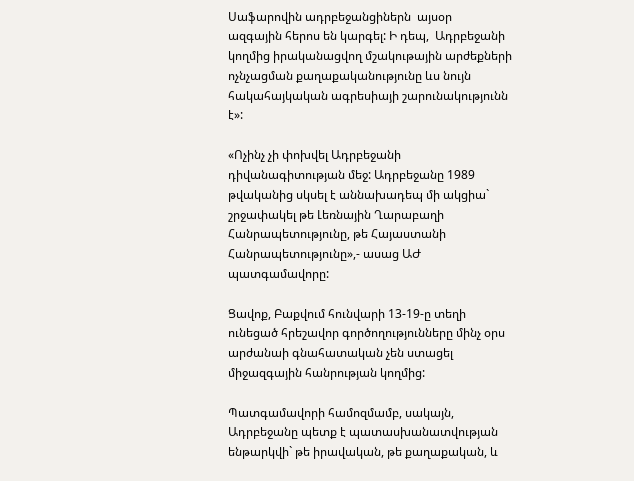Սաֆարովին ադրբեջանցիներն  այսօր    ազգային հերոս են կարգել: Ի դեպ,  Ադրբեջանի կողմից իրականացվող մշակութային արժեքների ոչնչացման քաղաքականությունը ևս նույն հակահայկական ագրեսիայի շարունակությունն է»:

«Ոչինչ չի փոխվել Ադրբեջանի դիվանագիտության մեջ: Ադրբեջանը 1989 թվականից սկսել է աննախադեպ մի ակցիա` շրջափակել թե Լեռնային Ղարաբաղի Հանրապետությունը, թե Հայաստանի Հանրապետությունը»,- ասաց ԱԺ պատգամավորը:

Ցավոք, Բաքվում հունվարի 13-19-ը տեղի ունեցած հրեշավոր գործողությունները մինչ օրս արժանաի գնահատական չեն ստացել միջազգային հանրության կողմից:

Պատգամավորի համոզմամբ, սակայն,  Ադրբեջանը պետք է պատասխանատվության ենթարկվի` թե իրավական, թե քաղաքական, և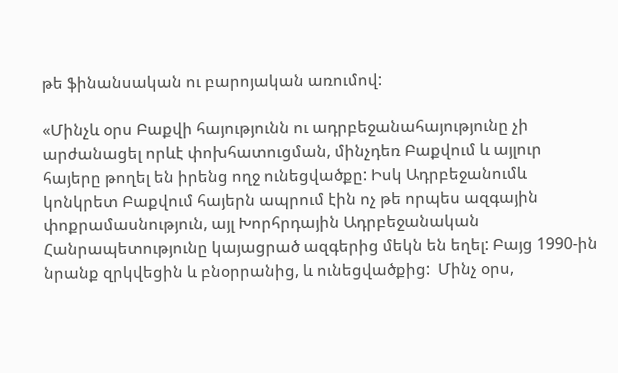թե ֆինանսական ու բարոյական առումով:

«Մինչև օրս Բաքվի հայությունն ու ադրբեջանահայությունը չի արժանացել որևէ փոխհատուցման, մինչդեռ Բաքվում և այլուր հայերը թողել են իրենց ողջ ունեցվածքը: Իսկ Ադրբեջանումև կոնկրետ Բաքվում հայերն ապրում էին ոչ թե որպես ազգային փոքրամասնություն, այլ Խորհրդային Ադրբեջանական Հանրապետությունը կայացրած ազգերից մեկն են եղել: Բայց 1990-ին նրանք զրկվեցին և բնօրրանից, և ունեցվածքից:  Մինչ օրս,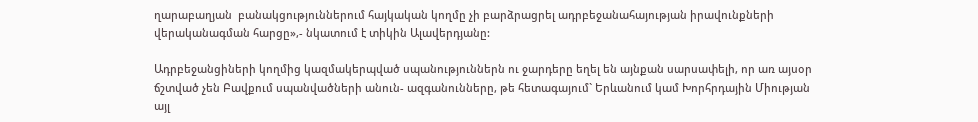ղարաբաղյան  բանակցություններում հայկական կողմը չի բարձրացրել ադրբեջանահայության իրավունքների վերականագման հարցը»,- նկատում է տիկին Ալավերդյանը:

Ադրբեջանցիների կողմից կազմակերպված սպանություններն ու ջարդերը եղել են այնքան սարսափելի, որ առ այսօր ճշտված չեն Բավքում սպանվածների անուն- ազգանունները, թե հետագայում` Երևանում կամ Խորհրդային Միության այլ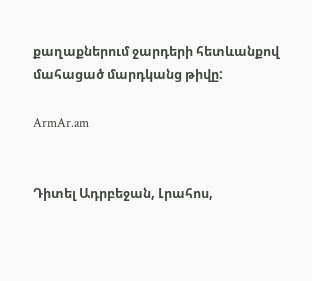քաղաքներում ջարդերի հետևանքով մահացած մարդկանց թիվը:

ArmAr.am


Դիտել Ադրբեջան, Լրահոս,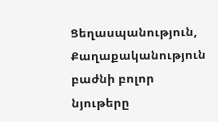Ցեղասպանություն, Քաղաքականություն բաժնի բոլոր նյութերը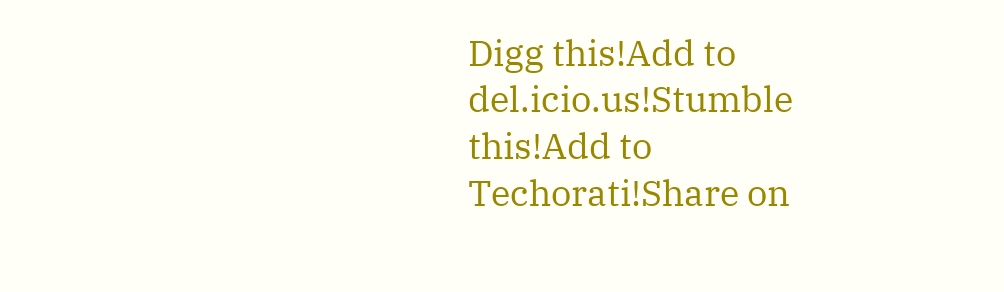Digg this!Add to del.icio.us!Stumble this!Add to Techorati!Share on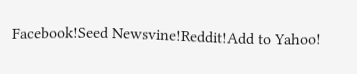Facebook!Seed Newsvine!Reddit!Add to Yahoo!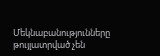Մեկնաբանությունները թույլատրված չեն